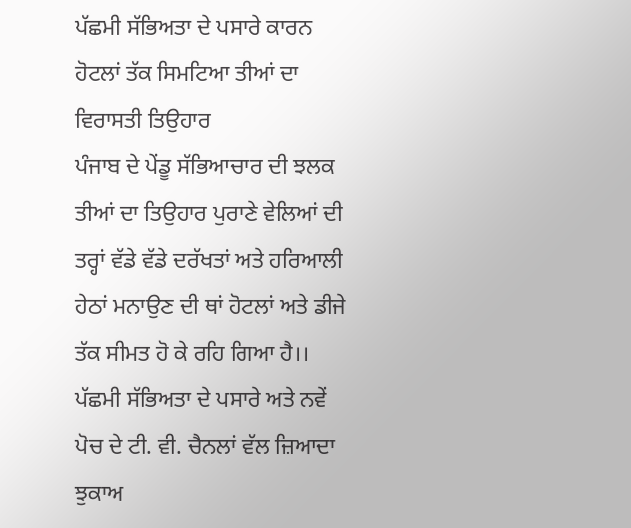ਪੱਛਮੀ ਸੱਭਿਅਤਾ ਦੇ ਪਸਾਰੇ ਕਾਰਨ ਹੋਟਲਾਂ ਤੱਕ ਸਿਮਟਿਆ ਤੀਆਂ ਦਾ ਵਿਰਾਸਤੀ ਤਿਉਹਾਰ
ਪੰਜਾਬ ਦੇ ਪੇਂਡੂ ਸੱਭਿਆਚਾਰ ਦੀ ਝਲਕ ਤੀਆਂ ਦਾ ਤਿਉਹਾਰ ਪੁਰਾਣੇ ਵੇਲਿਆਂ ਦੀ ਤਰ੍ਹਾਂ ਵੱਡੇ ਵੱਡੇ ਦਰੱਖਤਾਂ ਅਤੇ ਹਰਿਆਲੀ ਹੇਠਾਂ ਮਨਾਉਣ ਦੀ ਥਾਂ ਹੋਟਲਾਂ ਅਤੇ ਡੀਜੇ ਤੱਕ ਸੀਮਤ ਹੋ ਕੇ ਰਹਿ ਗਿਆ ਹੈ।। ਪੱਛਮੀ ਸੱਭਿਅਤਾ ਦੇ ਪਸਾਰੇ ਅਤੇ ਨਵੇਂ ਪੋਚ ਦੇ ਟੀ. ਵੀ. ਚੈਨਲਾਂ ਵੱਲ ਜ਼ਿਆਦਾ ਝੁਕਾਅ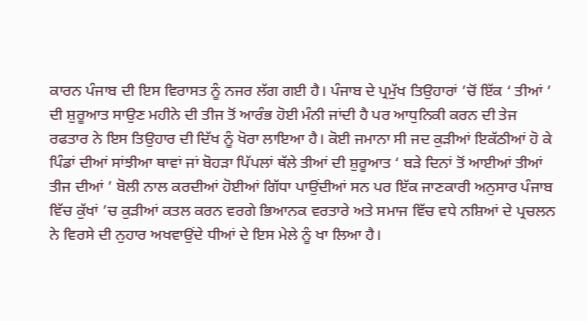ਕਾਰਨ ਪੰਜਾਬ ਦੀ ਇਸ ਵਿਰਾਸਤ ਨੂੰ ਨਜਰ ਲੱਗ ਗਈ ਹੈ। ਪੰਜਾਬ ਦੇ ਪ੍ਰਮੁੱਖ ਤਿਉਹਾਰਾਂ ’ਚੋਂ ਇੱਕ ‘ ਤੀਆਂ ’ ਦੀ ਸ਼ੁਰੂਆਤ ਸਾਉਣ ਮਹੀਨੇ ਦੀ ਤੀਜ ਤੋਂ ਆਰੰਭ ਹੋਈ ਮੰਨੀ ਜਾਂਦੀ ਹੈ ਪਰ ਆਧੁਨਿਕੀ ਕਰਨ ਦੀ ਤੇਜ ਰਫਤਾਰ ਨੇ ਇਸ ਤਿਉਹਾਰ ਦੀ ਦਿੱਖ ਨੂੰ ਖੋਰਾ ਲਾਇਆ ਹੈ। ਕੋਈ ਜਮਾਨਾ ਸੀ ਜਦ ਕੁੜੀਆਂ ਇਕੱਠੀਆਂ ਹੋ ਕੇ ਪਿੰਡਾਂ ਦੀਆਂ ਸਾਂਝੀਆ ਥਾਵਾਂ ਜਾਂ ਬੋਹੜਾ ਪਿੱਪਲਾਂ ਥੱਲੇ ਤੀਆਂ ਦੀ ਸ਼ੁਰੂਆਤ ‘ ਬੜੇ ਦਿਨਾਂ ਤੋਂ ਆਈਆਂ ਤੀਆਂ ਤੀਜ ਦੀਆਂ ’ ਬੋਲੀ ਨਾਲ ਕਰਦੀਆਂ ਹੋਈਆਂ ਗਿੱਧਾ ਪਾਉਂਦੀਆਂ ਸਨ ਪਰ ਇੱਕ ਜਾਣਕਾਰੀ ਅਨੁਸਾਰ ਪੰਜਾਬ ਵਿੱਚ ਕੁੱਖਾਂ ’ਚ ਕੁੜੀਆਂ ਕਤਲ ਕਰਨ ਵਰਗੇ ਭਿਆਨਕ ਵਰਤਾਰੇ ਅਤੇ ਸਮਾਜ ਵਿੱਚ ਵਧੇ ਨਸ਼ਿਆਂ ਦੇ ਪ੍ਰਚਲਨ ਨੇ ਵਿਰਸੇ ਦੀ ਨੁਹਾਰ ਅਖਵਾਉਂਦੇ ਧੀਆਂ ਦੇ ਇਸ ਮੇਲੇ ਨੂੰ ਖਾ ਲਿਆ ਹੈ।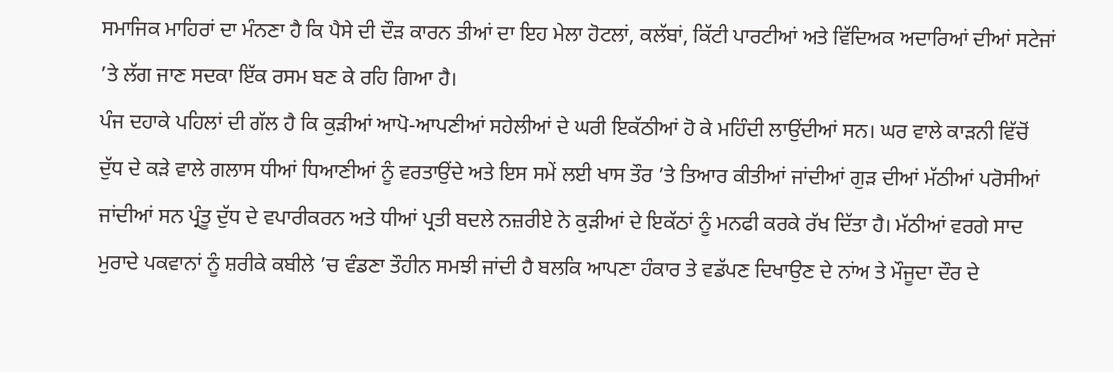ਸਮਾਜਿਕ ਮਾਹਿਰਾਂ ਦਾ ਮੰਨਣਾ ਹੈ ਕਿ ਪੈਸੇ ਦੀ ਦੌੜ ਕਾਰਨ ਤੀਆਂ ਦਾ ਇਹ ਮੇਲਾ ਹੋਟਲਾਂ, ਕਲੱਬਾਂ, ਕਿੱਟੀ ਪਾਰਟੀਆਂ ਅਤੇ ਵਿੱਦਿਅਕ ਅਦਾਰਿਆਂ ਦੀਆਂ ਸਟੇਜਾਂ ’ਤੇ ਲੱਗ ਜਾਣ ਸਦਕਾ ਇੱਕ ਰਸਮ ਬਣ ਕੇ ਰਹਿ ਗਿਆ ਹੈ।
ਪੰਜ ਦਹਾਕੇ ਪਹਿਲਾਂ ਦੀ ਗੱਲ ਹੈ ਕਿ ਕੁੜੀਆਂ ਆਪੋ-ਆਪਣੀਆਂ ਸਹੇਲੀਆਂ ਦੇ ਘਰੀ ਇਕੱਠੀਆਂ ਹੋ ਕੇ ਮਹਿੰਦੀ ਲਾਉਂਦੀਆਂ ਸਨ। ਘਰ ਵਾਲੇ ਕਾੜਨੀ ਵਿੱਚੋਂ ਦੁੱਧ ਦੇ ਕੜੇ ਵਾਲੇ ਗਲਾਸ ਧੀਆਂ ਧਿਆਣੀਆਂ ਨੂੰ ਵਰਤਾਉਂਦੇ ਅਤੇ ਇਸ ਸਮੇਂ ਲਈ ਖਾਸ ਤੌਰ ’ਤੇ ਤਿਆਰ ਕੀਤੀਆਂ ਜਾਂਦੀਆਂ ਗੁੜ ਦੀਆਂ ਮੱਠੀਆਂ ਪਰੋਸੀਆਂ ਜਾਂਦੀਆਂ ਸਨ ਪ੍ਰੰਤੂ ਦੁੱਧ ਦੇ ਵਪਾਰੀਕਰਨ ਅਤੇ ਧੀਆਂ ਪ੍ਰਤੀ ਬਦਲੇ ਨਜ਼ਰੀਏ ਨੇ ਕੁੜੀਆਂ ਦੇ ਇਕੱਠਾਂ ਨੂੰ ਮਨਫੀ ਕਰਕੇ ਰੱਖ ਦਿੱਤਾ ਹੈ। ਮੱਠੀਆਂ ਵਰਗੇ ਸਾਦ ਮੁਰਾਦੇ ਪਕਵਾਨਾਂ ਨੂੰ ਸ਼ਰੀਕੇ ਕਬੀਲੇ ’ਚ ਵੰਡਣਾ ਤੌਹੀਨ ਸਮਝੀ ਜਾਂਦੀ ਹੈ ਬਲਕਿ ਆਪਣਾ ਹੰਕਾਰ ਤੇ ਵਡੱਪਣ ਦਿਖਾਉਣ ਦੇ ਨਾਂਅ ਤੇ ਮੌਜੂਦਾ ਦੌਰ ਦੇ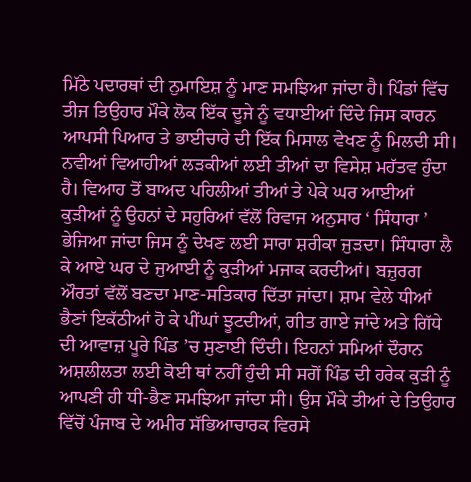ਮਿੱਠੇ ਪਦਾਰਥਾਂ ਦੀ ਨੁਮਾਇਸ਼ ਨੂੰ ਮਾਣ ਸਮਝਿਆ ਜਾਂਦਾ ਹੈ। ਪਿੰਡਾਂ ਵਿੱਚ ਤੀਜ ਤਿਉਹਾਰ ਮੌਕੇ ਲੋਕ ਇੱਕ ਦੂਜੇ ਨੂੰ ਵਧਾਈਆਂ ਦਿੰਦੇ ਜਿਸ ਕਾਰਨ ਆਪਸੀ ਪਿਆਰ ਤੇ ਭਾਈਚਾਰੇ ਦੀ ਇੱਕ ਮਿਸਾਲ ਵੇਖਣ ਨੂੰ ਮਿਲਦੀ ਸੀ।
ਨਵੀਆਂ ਵਿਆਹੀਆਂ ਲੜਕੀਆਂ ਲਈ ਤੀਆਂ ਦਾ ਵਿਸੇਸ਼ ਮਹੱਤਵ ਹੁੰਦਾ ਹੈ। ਵਿਆਹ ਤੋਂ ਬਾਅਦ ਪਹਿਲੀਆਂ ਤੀਆਂ ਤੇ ਪੇਕੇ ਘਰ ਆਈਆਂ ਕੁੜੀਆਂ ਨੂੰ ਉਹਨਾਂ ਦੇ ਸਹੁਰਿਆਂ ਵੱਲੋਂ ਰਿਵਾਜ ਅਨੁਸਾਰ ‘ ਸਿੰਧਾਰਾ ’ ਭੇਜਿਆ ਜਾਂਦਾ ਜਿਸ ਨੂੰ ਦੇਖਣ ਲਈ ਸਾਰਾ ਸ਼ਰੀਕਾ ਜੁੜਦਾ। ਸਿੰਧਾਰਾ ਲੈ ਕੇ ਆਏ ਘਰ ਦੇ ਜੁਆਈ ਨੂੰ ਕੁੜੀਆਂ ਮਜਾਕ ਕਰਦੀਆਂ। ਬਜ਼ੁਰਗ ਔਰਤਾਂ ਵੱਲੋਂ ਬਣਦਾ ਮਾਣ-ਸਤਿਕਾਰ ਦਿੱਤਾ ਜਾਂਦਾ। ਸ਼ਾਮ ਵੇਲੇ ਧੀਆਂ ਭੈਣਾਂ ਇਕੱਠੀਆਂ ਹੋ ਕੇ ਪੀਂਘਾਂ ਝੂਟਦੀਆਂ, ਗੀਤ ਗਾਏ ਜਾਂਦੇ ਅਤੇ ਗਿੱਧੇ ਦੀ ਆਵਾਜ਼ ਪੂਰੇ ਪਿੰਡ ’ਚ ਸੁਣਾਈ ਦਿੰਦੀ। ਇਹਨਾਂ ਸਮਿਆਂ ਦੌਰਾਨ ਅਸ਼ਲੀਲਤਾ ਲਈ ਕੋਈ ਥਾਂ ਨਹੀਂ ਹੁੰਦੀ ਸੀ ਸਗੋਂ ਪਿੰਡ ਦੀ ਹਰੇਕ ਕੁੜੀ ਨੂੰ ਆਪਣੀ ਹੀ ਧੀ-ਭੈਣ ਸਮਝਿਆ ਜਾਂਦਾ ਸੀ। ਉਸ ਮੌਕੇ ਤੀਆਂ ਦੇ ਤਿਉਹਾਰ ਵਿੱਚੋਂ ਪੰਜਾਬ ਦੇ ਅਮੀਰ ਸੱਭਿਆਚਾਰਕ ਵਿਰਸੇ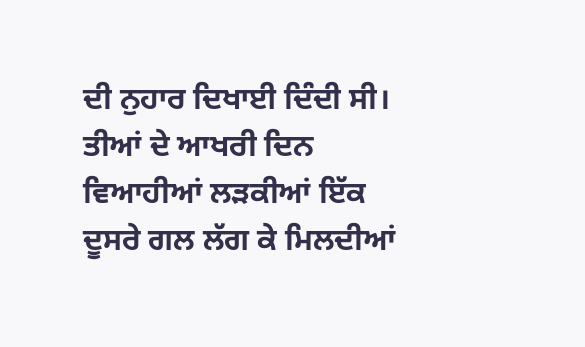ਦੀ ਨੁਹਾਰ ਦਿਖਾਈ ਦਿੰਦੀ ਸੀ। ਤੀਆਂ ਦੇ ਆਖਰੀ ਦਿਨ ਵਿਆਹੀਆਂ ਲੜਕੀਆਂ ਇੱਕ ਦੂਸਰੇ ਗਲ ਲੱਗ ਕੇ ਮਿਲਦੀਆਂ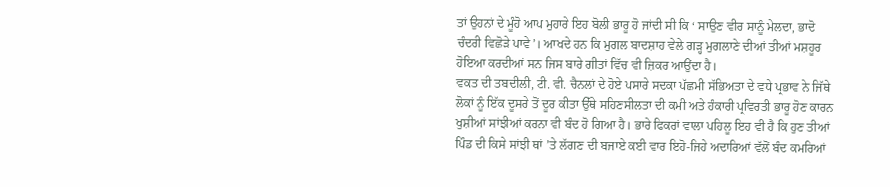ਤਾਂ ਉਹਨਾਂ ਦੇ ਮੂੰਹੋ ਆਪ ਮੁਹਾਰੇ ਇਹ ਬੋਲੀ ਭਾਰੂ ਹੋ ਜਾਂਦੀ ਸੀ ਕਿ ‘ ਸਾਉਣ ਵੀਰ ਸਾਨੂੰ ਮੇਲਦਾ, ਭਾਦੋ ਚੰਦਰੀ ਵਿਛੋੜੇ ਪਾਵੇ’। ਆਖਦੇ ਹਨ ਕਿ ਮੁਗਲ ਬਾਦਸ਼ਾਹ ਵੇਲੇ ਗੜ੍ਹ ਮੁਗਲਾਣੇ ਦੀਆਂ ਤੀਆਂ ਮਸ਼ਹੂਰ ਹੋਇਆ ਕਰਦੀਆਂ ਸਨ ਜਿਸ ਬਾਰੇ ਗੀਤਾਂ ਵਿੱਚ ਵੀ ਜ਼ਿਕਰ ਆਉਂਦਾ ਹੈ।
ਵਕਤ ਦੀ ਤਬਦੀਲੀ, ਟੀ. ਵੀ. ਚੈਨਲਾਂ ਦੇ ਹੋਏ ਪਸਾਰੇ ਸਦਕਾ ਪੱਛਮੀ ਸੱਭਿਅਤਾ ਦੇ ਵਧੇ ਪ੍ਰਭਾਵ ਨੇ ਜਿੱਥੇ ਲੋਕਾਂ ਨੂੰ ਇੱਕ ਦੂਸਰੇ ਤੋਂ ਦੂਰ ਕੀਤਾ ਉੱਥੇ ਸਹਿਣਸੀਲਤਾ ਦੀ ਕਮੀ ਅਤੇ ਹੰਕਾਰੀ ਪ੍ਰਵਿਰਤੀ ਭਾਰੂ ਹੋਣ ਕਾਰਨ ਖੁਸ਼ੀਆਂ ਸਾਂਝੀਆਂ ਕਰਨਾ ਵੀ ਬੰਦ ਹੋ ਗਿਆ ਹੈ। ਭਾਰੇ ਫਿਕਰਾਂ ਵਾਲਾ ਪਹਿਲੂ ਇਹ ਵੀ ਹੈ ਕਿ ਹੁਣ ਤੀਆਂ ਪਿੰਡ ਦੀ ਕਿਸੇ ਸਾਂਝੀ ਥਾਂ ’ਤੇ ਲੱਗਣ ਦੀ ਬਜਾਏ ਕਈ ਵਾਰ ਇਹੋ-ਜਿਹੇ ਅਦਾਰਿਆਂ ਵੱਲੋਂ ਬੰਦ ਕਮਰਿਆਂ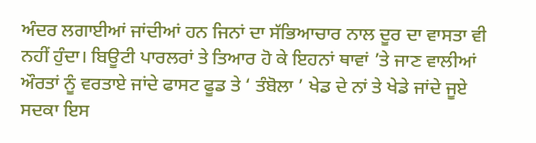ਅੰਦਰ ਲਗਾਈਆਂ ਜਾਂਦੀਆਂ ਹਨ ਜਿਨਾਂ ਦਾ ਸੱਭਿਆਚਾਰ ਨਾਲ ਦੂਰ ਦਾ ਵਾਸਤਾ ਵੀ ਨਹੀਂ ਹੁੰਦਾ। ਬਿਊਟੀ ਪਾਰਲਰਾਂ ਤੇ ਤਿਆਰ ਹੋ ਕੇ ਇਹਨਾਂ ਥਾਵਾਂ ’ਤੇ ਜਾਣ ਵਾਲੀਆਂ ਔਰਤਾਂ ਨੂੰ ਵਰਤਾਏ ਜਾਂਦੇ ਫਾਸਟ ਫੂਡ ਤੇ ‘ ਤੰਬੋਲਾ ’ ਖੇਡ ਦੇ ਨਾਂ ਤੇ ਖੇਡੇ ਜਾਂਦੇ ਜੂਏ ਸਦਕਾ ਇਸ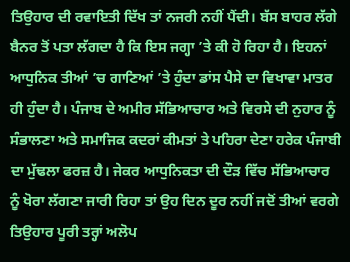ਤਿਉਹਾਰ ਦੀ ਰਵਾਇਤੀ ਦਿੱਖ ਤਾਂ ਨਜਰੀ ਨਹੀਂ ਪੈਂਦੀ। ਬੱਸ ਬਾਹਰ ਲੱਗੇ ਬੈਨਰ ਤੋਂ ਪਤਾ ਲੱਗਦਾ ਹੈ ਕਿ ਇਸ ਜਗ੍ਹਾ ’ਤੇ ਕੀ ਹੋ ਰਿਹਾ ਹੈ। ਇਹਨਾਂ ਆਧੁਨਿਕ ਤੀਆਂ ’ਚ ਗਾਣਿਆਂ ’ਤੇ ਹੁੰਦਾ ਡਾਂਸ ਪੈਸੇ ਦਾ ਵਿਖਾਵਾ ਮਾਤਰ ਹੀ ਹੁੰਦਾ ਹੈ। ਪੰਜਾਬ ਦੇ ਅਮੀਰ ਸੱਭਿਆਚਾਰ ਅਤੇ ਵਿਰਸੇ ਦੀ ਨੁਹਾਰ ਨੂੰ ਸੰਭਾਲਣਾ ਅਤੇ ਸਮਾਜਿਕ ਕਦਰਾਂ ਕੀਮਤਾਂ ਤੇ ਪਹਿਰਾ ਦੇਣਾ ਹਰੇਕ ਪੰਜਾਬੀ ਦਾ ਮੁੱਢਲਾ ਫਰਜ਼ ਹੈ। ਜੇਕਰ ਆਧੁਨਿਕਤਾ ਦੀ ਦੌੜ ਵਿੱਚ ਸੱਭਿਆਚਾਰ ਨੂੰ ਖੋਰਾ ਲੱਗਣਾ ਜਾਰੀ ਰਿਹਾ ਤਾਂ ਉਹ ਦਿਨ ਦੂਰ ਨਹੀਂ ਜਦੋਂ ਤੀਆਂ ਵਰਗੇ ਤਿਉਹਾਰ ਪੂਰੀ ਤਰ੍ਹਾਂ ਅਲੋਪ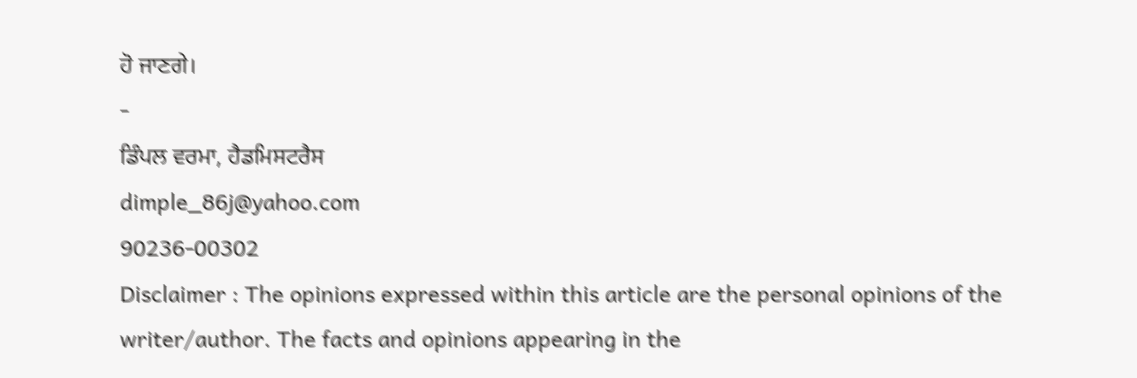ਹੋ ਜਾਣਗੇ।
-
ਡਿੰਪਲ ਵਰਮਾ, ਹੈਡਮਿਸਟਰੈਸ
dimple_86j@yahoo.com
90236-00302
Disclaimer : The opinions expressed within this article are the personal opinions of the writer/author. The facts and opinions appearing in the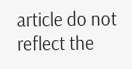article do not reflect the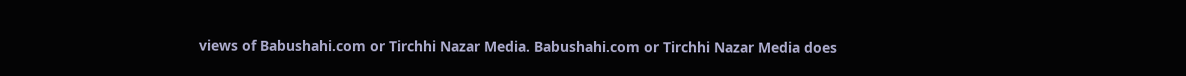views of Babushahi.com or Tirchhi Nazar Media. Babushahi.com or Tirchhi Nazar Media does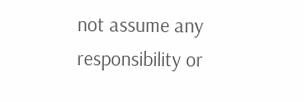not assume any responsibility or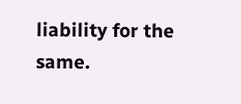liability for the same.